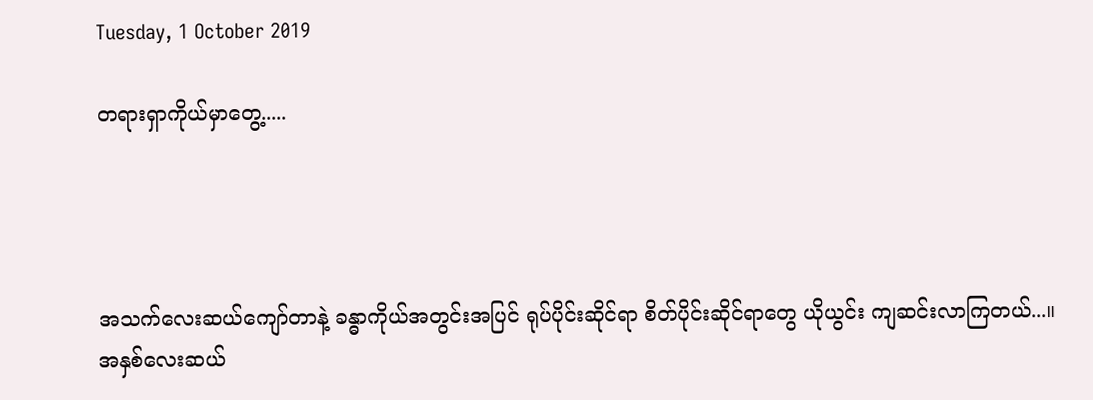Tuesday, 1 October 2019

တရားရှာကိုယ်မှာတွေ့.....




အသက်လေးဆယ်ကျော်တာနဲ့ ခန္ဓာကိုယ်အတွင်းအပြင် ရုပ်ပိုင်းဆိုင်ရာ စိတ်ပိုင်းဆိုင်ရာတွေ ယိုယွင်း ကျဆင်းလာကြတယ်...။ အနှစ်လေးဆယ်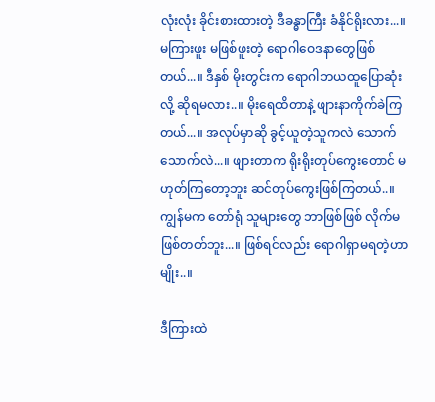လုံးလုံး ခိုင်းစားထားတဲ့ ဒီခန္ဓာကြီး ခံနိုင်ရိုးလား...။ မကြားဖူး မဖြစ်ဖူးတဲ့ ရောဂါဝေဒနာတွေဖြစ်တယ်...။ ဒီနှစ် မိုးတွင်းက ရောဂါဘယထူပြောဆုံးလို့ ဆိုရမလား..။ မိုးရေထိတာနဲ့ ဖျားနာကိုက်ခဲကြတယ်...။ အလုပ်မှာဆို ခွင့်ယူတဲ့သူကလဲ သောက်သောက်လဲ...။ ဖျားတာက ရိုးရိုးတုပ်ကွေးတောင် မဟုတ်ကြတော့ဘူး ဆင်တုပ်ကွေးဖြစ်ကြတယ်..။ ကျွန်မက တော်ရုံ သူများတွေ ဘာဖြစ်ဖြစ် လိုက်မဖြစ်တတ်ဘူး...။ ဖြစ်ရင်လည်း ရောဂါရှာမရတဲ့ဟာမျိုး..။

ဒီကြားထဲ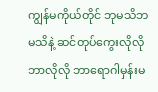ကျွန်မကိုယ်တိုင် ဘုမသိဘမသိနဲ့ ဆင်တုပ်ကွေးလိုလိုဘာလိုလို ဘာရောဂါမှန်းမ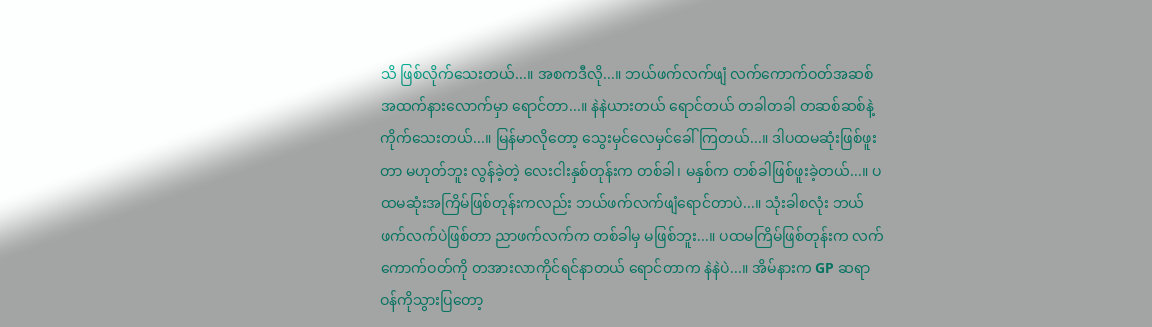သိ ဖြစ်လိုက်သေးတယ်...။ အစကဒီလို...။ ဘယ်ဖက်လက်ဖျံ လက်ကောက်ဝတ်အဆစ် အထက်နားလောက်မှာ ရောင်တာ...။ နဲနဲယားတယ် ရောင်တယ် တခါတခါ တဆစ်ဆစ်နဲ့ ကိုက်သေးတယ်...။ မြန်မာလိုတော့ သွေးမှင်လေမှင်ခေါ်ကြတယ်...။ ဒါပထမဆုံးဖြစ်ဖူးတာ မဟုတ်ဘူး လွန်ခဲ့တဲ့ လေးငါးနှစ်တုန်းက တစ်ခါ၊ မနှစ်က တစ်ခါဖြစ်ဖူးခဲ့တယ်...။ ပထမဆုံးအကြိမ်ဖြစ်တုန်းကလည်း ဘယ်ဖက်လက်ဖျံရောင်တာပဲ...။ သုံးခါစလုံး ဘယ်ဖက်လက်ပဲဖြစ်တာ ညာဖက်လက်က တစ်ခါမှ မဖြစ်ဘူး...။ ပထမကြိမ်ဖြစ်တုန်းက လက်ကောက်ဝတ်ကို တအားလာကိုင်ရင်နာတယ် ရောင်တာက နဲနဲပဲ...။ အိမ်နားက GP ဆရာဝန်ကိုသွားပြတော့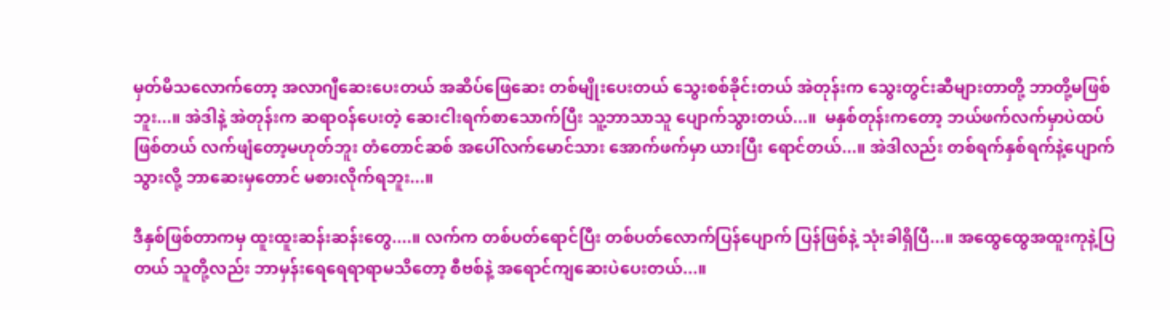မှတ်မိသလောက်တော့ အလာဂျီဆေးပေးတယ် အဆိပ်ဖြေဆေး တစ်မျိုးပေးတယ် သွေးစစ်ခိုင်းတယ် အဲတုန်းက သွေးတွင်းဆီများတာတို့ ဘာတို့မဖြစ်ဘူး...။ အဲဒါနဲ့ အဲတုန်းက ဆရာဝန်ပေးတဲ့ ဆေးငါးရက်စာသောက်ပြီး သူ့ဘာသာသူ ပျောက်သွားတယ်...။  မနှစ်တုန်းကတော့ ဘယ်ဖက်လက်မှာပဲထပ်ဖြစ်တယ် လက်ဖျံတော့မဟုတ်ဘူး တံတောင်ဆစ် အပေါ်လက်မောင်သား အောက်ဖက်မှာ ယားပြီး ရောင်တယ်...။ အဲဒါလည်း တစ်ရက်နှစ်ရက်နဲ့ပျောက်သွားလို့ ဘာဆေးမှတောင် မစားလိုက်ရဘူး...။

ဒီနှစ်ဖြစ်တာကမှ ထူးထူးဆန်းဆန်းတွေ....။ လက်က တစ်ပတ်ရောင်ပြီး တစ်ပတ်လောက်ပြန်ပျောက် ပြန်ဖြစ်နဲ့ သုံးခါရှိပြီ...။ အထွေထွေအထူးကုနဲ့ပြတယ် သူတို့လည်း ဘာမှန်းရေရေရာရာမသိတော့ စီဗစ်နဲ့ အရောင်ကျဆေးပဲပေးတယ်...။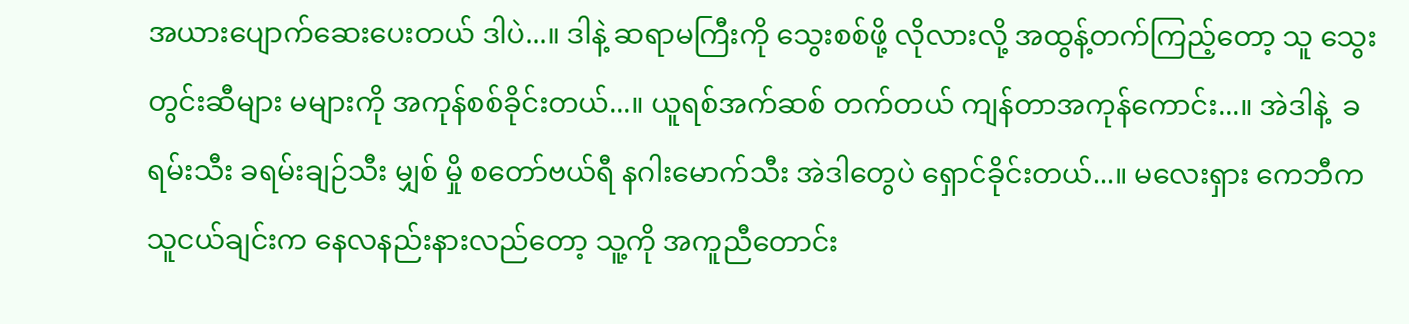အယားပျောက်ဆေးပေးတယ် ဒါပဲ...။ ဒါနဲ့ ဆရာမကြီးကို သွေးစစ်ဖို့ လိုလားလို့ အထွန့်တက်ကြည့်တော့ သူ သွေးတွင်းဆီများ မများကို အကုန်စစ်ခိုင်းတယ်...။ ယူရစ်အက်ဆစ် တက်တယ် ကျန်တာအကုန်ကောင်း...။ အဲဒါနဲ့  ခရမ်းသီး ခရမ်းချဉ်သီး မျှစ် မှို စတော်ဗယ်ရီ နဂါးမောက်သီး အဲဒါတွေပဲ ရှောင်ခိုင်းတယ်...။ မလေးရှား ကေဘီက သူငယ်ချင်းက နေလနည်းနားလည်တော့ သူ့ကို အကူညီတောင်း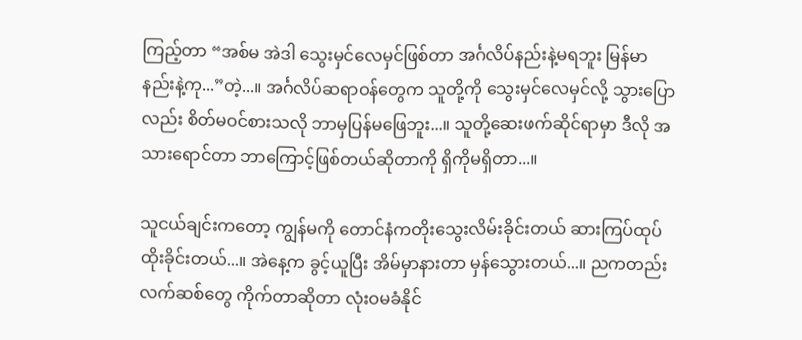ကြည့်တာ “အစ်မ အဲဒါ သွေးမှင်လေမှင်ဖြစ်တာ အင်္ဂလိပ်နည်းနဲ့မရဘူး မြန်မာနည်းနဲ့ကု...”တဲ့...။ အင်္ဂလိပ်ဆရာဝန်တွေက သူတို့ကို သွေးမှင်လေမှင်လို့ သွားပြောလည်း စိတ်မဝင်စားသလို ဘာမှပြန်မဖြေဘူး...။ သူတို့ဆေးဖက်ဆိုင်ရာမှာ ဒီလို အသားရောင်တာ ဘာကြောင့်ဖြစ်တယ်ဆိုတာကို ရှိကိုမရှိတာ...။

သူငယ်ချင်းကတော့ ကျွန်မကို တောင်နံကတိုးသွေးလိမ်းခိုင်းတယ် ဆားကြပ်ထုပ်ထိုးခိုင်းတယ်...။ အဲနေ့က ခွင့်ယူပြီး အိမ်မှာနားတာ မှန်သွေားတယ်...။ ညကတည်း လက်ဆစ်တွေ ကိုက်တာဆိုတာ လုံးဝမခံနိုင်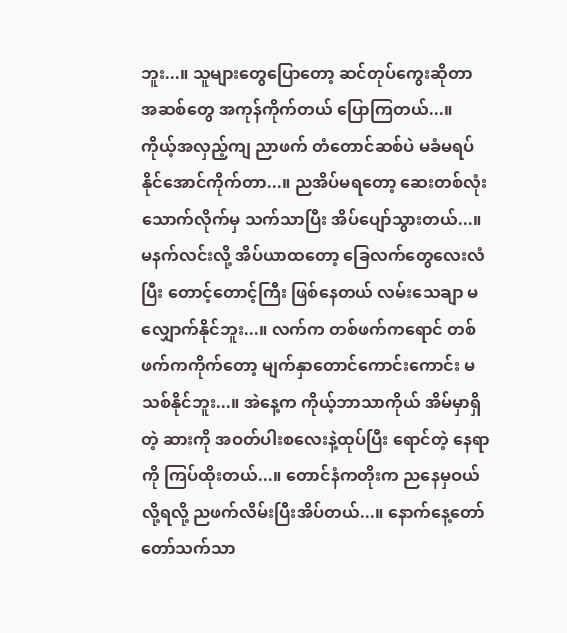ဘူး...။ သူများတွေပြောတော့ ဆင်တုပ်ကွေးဆိုတာ အဆစ်တွေ အကုန်ကိုက်တယ် ပြောကြတယ်...။ ကိုယ့်အလှည့်ကျ ညာဖက် တံတောင်ဆစ်ပဲ မခံမရပ်နိုင်အောင်ကိုက်တာ...။ ညအိပ်မရတော့ ဆေးတစ်လုံးသောက်လိုက်မှ သက်သာပြီး အိပ်ပျော်သွားတယ်...။ မနက်လင်းလို့ အိပ်ယာထတော့ ခြေလက်တွေလေးလံပြီး တောင့်တောင့်ကြီး ဖြစ်နေတယ် လမ်းသေချာ မလျှောက်နိုင်ဘူး...။ လက်က တစ်ဖက်ကရောင် တစ်ဖက်ကကိုက်တော့ မျက်နှာတောင်ကောင်းကောင်း မသစ်နိုင်ဘူး...။ အဲနေ့က ကိုယ့်ဘာသာကိုယ် အိမ်မှာရှိတဲ့ ဆားကို အဝတ်ပါးစလေးနဲ့ထုပ်ပြီး ရောင်တဲ့ နေရာကို ကြပ်ထိုးတယ်...။ တောင်နံကတိုးက ညနေမှဝယ်လို့ရလို့ ညဖက်လိမ်းပြီးအိပ်တယ်...။ နောက်နေ့တော်တော်သက်သာ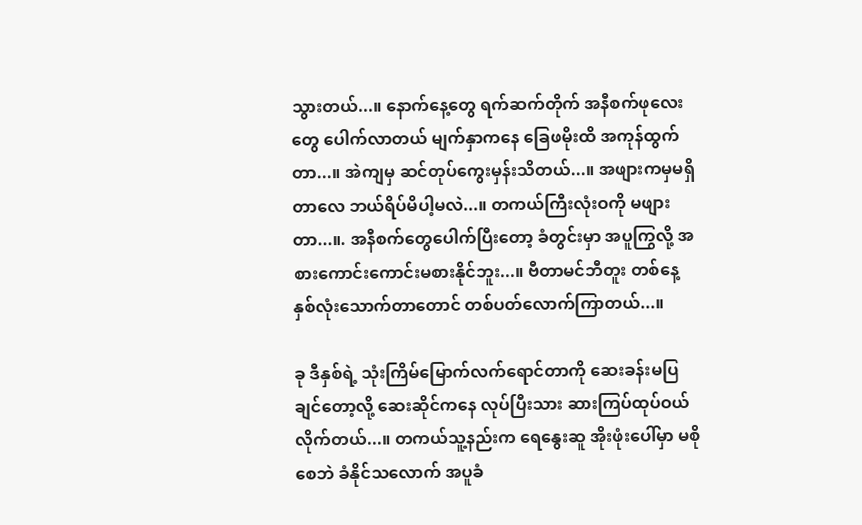သွားတယ်...။ နောက်နေ့တွေ ရက်ဆက်တိုက် အနီစက်ဖုလေးတွေ ပေါက်လာတယ် မျက်နှာကနေ ခြေဖမိုးထိ အကုန်ထွက်တာ...။ အဲကျမှ ဆင်တုပ်ကွေးမှန်းသိတယ်...။ အဖျားကမှမရှိတာလေ ဘယ်ရိပ်မိပါ့မလဲ...။ တကယ်ကြီးလုံးဝကို မဖျားတာ...။. အနီစက်တွေပေါက်ပြီးတော့ ခံတွင်းမှာ အပူကြွလို့ အစားကောင်းကောင်းမစားနိုင်ဘူး...။ ဗီတာမင်ဘီတူး တစ်နေ့နှစ်လုံးသောက်တာတောင် တစ်ပတ်လောက်ကြာတယ်...။

ခု ဒီနှစ်ရဲ့ သုံးကြိမ်မြောက်လက်ရောင်တာကို ဆေးခန်းမပြချင်တော့လို့ ဆေးဆိုင်ကနေ လုပ်ပြီးသား ဆားကြပ်ထုပ်ဝယ်လိုက်တယ်...။ တကယ်သူ့နည်းက ရေနွေးဆူ အိုးဖုံးပေါ်မှာ မစိုစေဘဲ ခံနိုင်သလောက် အပူခံ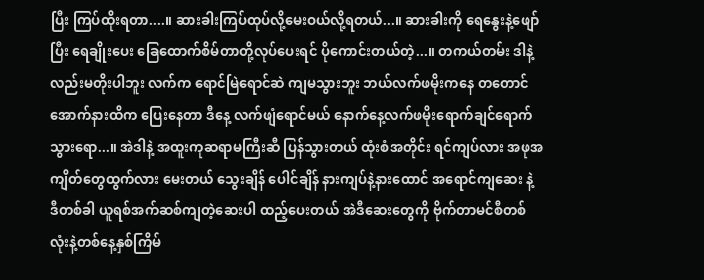ပြီး ကြပ်ထိုးရတာ....။ ဆားခါးကြပ်ထုပ်လို့မေးဝယ်လို့ရတယ်...။ ဆားခါးကို ရေနွေးနဲ့ဖျော်ပြီး ရေချိုးပေး ခြေထောက်စိမ်တာတို့လုပ်ပေးရင် ပိုကောင်းတယ်တဲ့...။ တကယ်တမ်း ဒါနဲ့လည်းမတိုးပါဘူး လက်က ရောင်မြဲရောင်ဆဲ ကျမသွားဘူး ဘယ်လက်ဖမိုးကနေ တတောင်အောက်နားထိက ပြေးနေတာ ဒီနေ့ လက်ဖျံရောင်မယ် နောက်နေ့လက်ဖမိုးရောက်ချင်ရောက်သွားရော...။ အဲဒါနဲ့ အထူးကုဆရာမကြီးဆီ ပြန်သွားတယ် ထုံးစံအတိုင်း ရင်ကျပ်လား အဖုအကျိတ်တွေထွက်လား မေးတယ် သွေးချိန် ပေါင်ချိန် နားကျပ်နဲ့နားထောင် အရောင်ကျဆေး နဲ့ ဒီတစ်ခါ ယူရစ်အက်ဆစ်ကျတဲ့ဆေးပါ ထည့်ပေးတယ် အဲဒီဆေးတွေကို ဗိုက်တာမင်စီတစ်လုံးနဲ့တစ်နေ့နှစ်ကြိမ်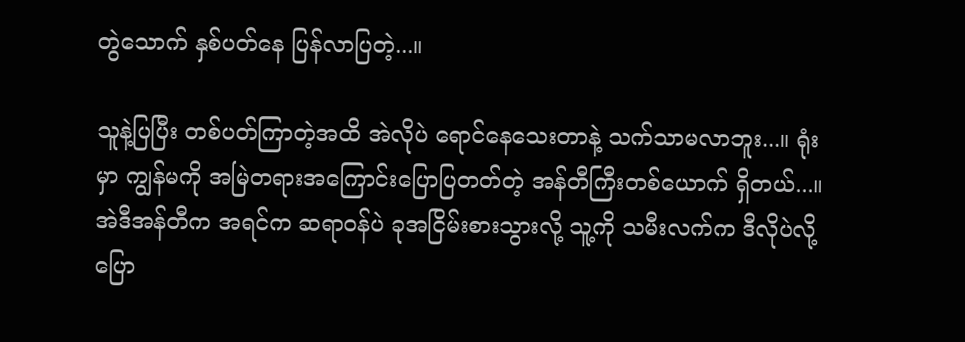တွဲသောက် နှစ်ပတ်နေ ပြန်လာပြတဲ့...။

သူနဲ့ပြပြီး တစ်ပတ်ကြာတဲ့အထိ အဲလိုပဲ ရောင်နေသေးတာနဲ့ သက်သာမလာဘူး...။ ရုံးမှာ ကျွန်မကို အမြဲတရားအကြောင်းပြောပြတတ်တဲ့ အန်တီကြီးတစ်ယောက် ရှိတယ်...။ အဲဒီအန်တီက အရင်က ဆရာဝန်ပဲ ခုအငြိမ်းစားသွားလို့ သူ့ကို သမီးလက်က ဒီလိုပဲလို့ပြော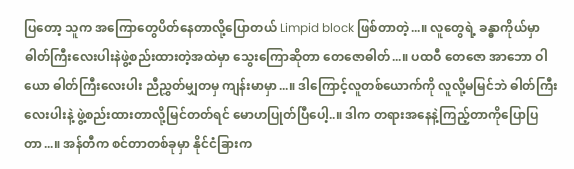ပြတော့ သူက အကြောတွေပိတ်နေတာလို့ပြောတယ် Limpid block ဖြစ်တာတဲ့...။ လူတွေရဲ့ ခန္ဓာကိုယ်မှာ ဓါတ်ကြီးလေးပါးနဲဖွဲ့စည်းထားတဲ့အထဲမှာ သွေးကြောဆိုတာ တေဇောဓါတ်...။ ပထဝီ တေဇော အာဘော ဝါယော ဓါတ်ကြီးလေးပါး ညီညွှတ်မျှတမှ ကျန်းမာမှာ...။ ဒါကြောင့်လူတစ်ယောက်ကို လူလို့မမြင်ဘဲ ဓါတ်ကြီးလေးပါးနဲ့ ဖွဲ့စည်းထားတာလို့မြင်တတ်ရင် မောဟပြုတ်ပြီပေါ့..။ ဒါက တရားအနေနဲ့ကြည့်တာကိုပြောပြတာ...။ အန်တီက စင်တာတစ်ခုမှာ နိုင်ငံခြားက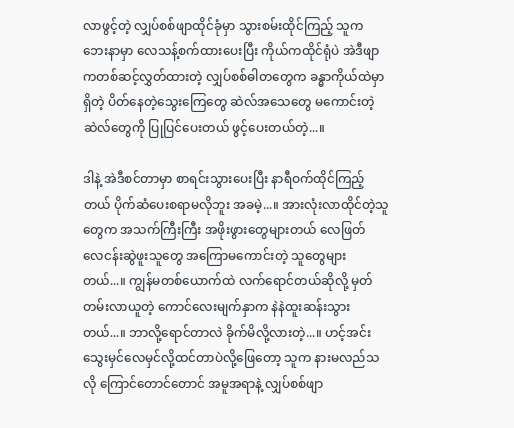လာဖွင့်တဲ့ လျှပ်စစ်ဖျာထိုင်ခုံမှာ သွားစမ်းထိုင်ကြည့် သူက ဘေးနာမှာ လေသန့်စက်ထားပေးပြီး ကိုယ်ကထိုင်ရုံပဲ အဲဒီဖျာကတစ်ဆင့်လွှတ်ထားတဲ့ လျှပ်စစ်ဓါတတွေက ခန္ဓာကိုယ်ထဲမှာရှိတဲ့ ပိတ်နေတဲ့သွေးကြေတွေ ဆဲလ်အသေတွေ မကောင်းတဲ့ဆဲလ်တွေကို ပြုပြင်ပေးတယ် ဖွင့်ပေးတယ်တဲ့...။

ဒါနဲ့ အဲဒီစင်တာမှာ စာရင်းသွားပေးပြီး နာရီဝက်ထိုင်ကြည့်တယ် ပိုက်ဆံပေးစရာမလိုဘူး အခမဲ့...။ အားလုံးလာထိုင်တဲ့သူတွေက အသက်ကြီးကြီး အဖိုးဖွားတွေများတယ် လေဖြတ် လေငန်းဆွဲဖူးသူတွေ အကြောမကောင်းတဲ့ သူတွေများတယ်...။ ကျွန်မတစ်ယောက်ထဲ လက်ရောင်တယ်ဆိုလို့ မှတ်တမ်းလာယူတဲ့ ကောင်လေးမျက်နှာက နဲနဲထူးဆန်းသွားတယ်...။ ဘာလို့ရောင်တာလဲ ခိုက်မိလို့လားတဲ့...။ ဟင့်အင်း သွေးမှင်လေမှင်လို့ထင်တာပဲလို့ဖြေတော့ သူက နားမလည်သလို ကြောင်တောင်တောင် အမူအရာနဲ့ လျှပ်စစ်ဖျာ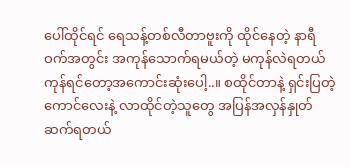ပေါ်ထိုင်ရင် ရေသန့်တစ်လီတာဗူးကို ထိုင်နေတဲ့ နာရီဝက်အတွင်း အကုန်သောက်ရမယ်တဲ့ မကုန်လဲရတယ် ကုန်ရင်တော့အကောင်းဆုံးပေါ့..။ စထိုင်တာနဲ့ ရှင်းပြတဲ့ ကောင်လေးနဲ့ လာထိုင်တဲ့သူတွေ အပြန်အလှန်နှုတ်ဆက်ရတယ်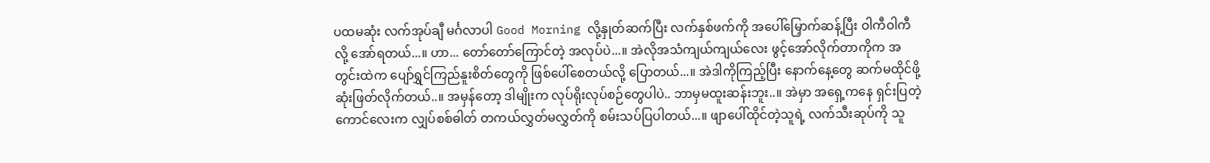ပထမဆုံး လက်အုပ်ချီ မင်္ဂလာပါ Good Morning လို့နှုတ်ဆက်ပြီး လက်နှစ်ဖက်ကို အပေါ်မြှောက်ဆန့်ပြီး ဝါကီဝါကီလို့ အော်ရတယ်...။ ဟာ... တော်တော်ကြောင်တဲ့ အလုပ်ပဲ...။ အဲလိုအသံကျယ်ကျယ်လေး ဖွင့်အော်လိုက်တာကိုက အတွင်းထဲက ပျော်ရွှင်ကြည်နူးစိတ်တွေကို ဖြစ်ပေါ်စေတယ်လို့ ပြောတယ်...။ အဲဒါကိုကြည့်ပြီး နောက်နေ့တွေ ဆက်မထိုင်ဖို့ ဆုံးဖြတ်လိုက်တယ်..။ အမှန်တော့ ဒါမျိုးက လုပ်ရိုးလုပ်စဉ်တွေပါပဲ.. ဘာမှမထူးဆန်းဘူး..။ အဲမှာ အရှေ့ကနေ ရှင်းပြတဲ့ ကောင်လေးက လျှပ်စစ်ဓါတ် တကယ်လွှတ်မလွှတ်ကို စမ်းသပ်ပြပါတယ်...။ ဖျာပေါ်ထိုင်တဲ့သူရဲ့ လက်သီးဆုပ်ကို သူ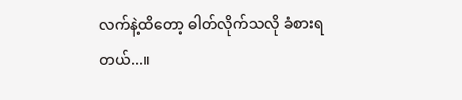လက်နဲ့ထိတော့ ဓါတ်လိုက်သလို ခံစားရတယ်...။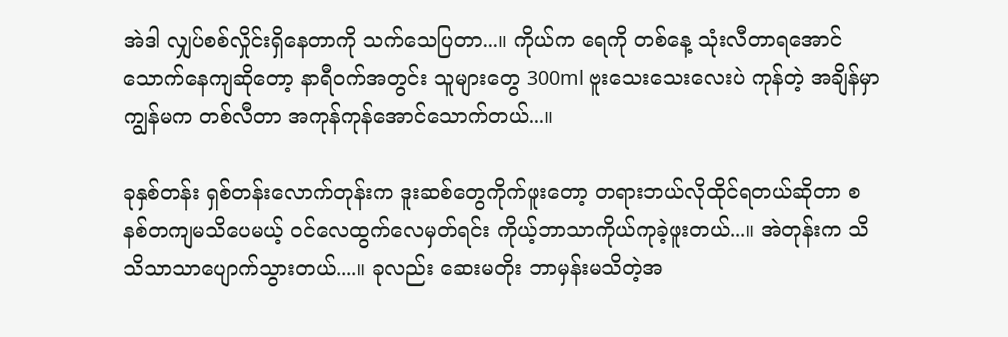အဲဒါ လျှပ်စစ်လှိုင်းရှိနေတာကို သက်သေပြတာ...။ ကိုယ်က ရေကို တစ်နေ့ သုံးလီတာရအောင် သောက်နေကျဆိုတော့ နာရီဝက်အတွင်း သူများတွေ 300ml ဗူးသေးသေးလေးပဲ ကုန်တဲ့ အချိန်မှာ ကျွန်မက တစ်လီတာ အကုန်ကုန်အောင်သောက်တယ်...။

ခုနှစ်တန်း ရှစ်တန်းလောက်တုန်းက ဒူးဆစ်တွေကိုက်ဖူးတော့ တရားဘယ်လိုထိုင်ရတယ်ဆိုတာ စနစ်တကျမသိပေမယ့် ဝင်လေထွက်လေမှတ်ရင်း ကိုယ့်ဘာသာကိုယ်ကုခဲ့ဖူးတယ်...။ အဲတုန်းက သိသိသာသာပျောက်သွားတယ်....။ ခုလည်း ဆေးမတိုး ဘာမှန်းမသိတဲ့အ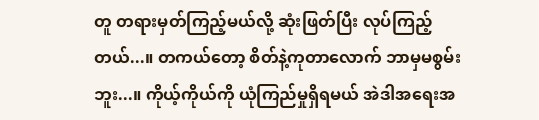တူ တရားမှတ်ကြည့်မယ်လို့ ဆုံးဖြတ်ပြီး လုပ်ကြည့်တယ်...။ တကယ်တော့ စိတ်နဲ့ကုတာလောက် ဘာမှမစွမ်းဘူး...။ ကိုယ့်ကိုယ်ကို ယုံကြည်မှုရှိရမယ် အဲဒါအရေးအ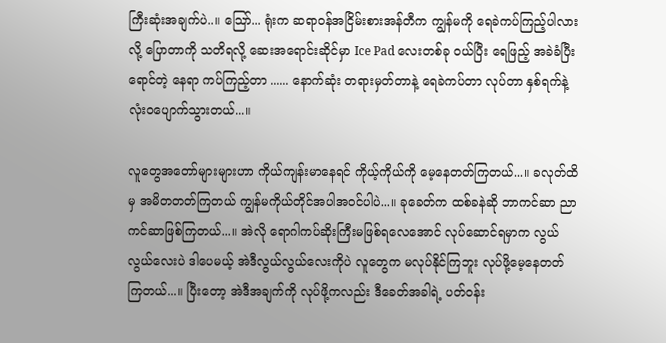ကြီးဆုံးအချက်ပဲ..။ သြော်... ရုံးက ဆရာဝန်အငြိမ်းစားအန်တီက ကျွန်မကို ရေခဲကပ်ကြည့်ပါလားလို့ ပြောတာကို သတိရလို့ ဆေးအရောင်းဆိုင်မှာ Ice Pad လေးတစ်ခု ဝယ်ပြီး ရေဖြည့် အခဲခံပြီး ရောင်တဲ့ နေရာ ကပ်ကြည့်တာ ...... နောက်ဆုံး တရားမှတ်တာနဲ့ ရေခဲကပ်တာ လုပ်တာ နှစ်ရက်နဲ့ လုံးဝပျောက်သွားတယ်...။

လူတွေအတော်များများဟာ ကိုယ်ကျန်းမာနေရင် ကိုယ့်ကိုယ်ကို မေ့နေတတ်ကြတယ်...။ ခလုတ်ထိမှ အမိတတတ်ကြတယ် ကျွန်မကိုယ်တိုင်အပါအဝင်ပါပဲ...။ ခုခေတ်က ထစ်ခနဲဆို ဘာကင်ဆာ ညာကင်ဆာဖြစ်ကြတယ်...။ အဲလို ရောဂါကပ်ဆိုးကြီးမဖြစ်ရလေအောင် လုပ်ဆောင်ရမှာက လွယ်လွယ်လေးပဲ ဒါပေမယ့် အဲဒီလွယ်လွယ်လေးကိုပဲ လူတွေက မလုပ်နိုင်ကြဘူး လုပ်ဖို့မေ့နေတတ်ကြတယ်...။ ပြီးတော့ အဲဒီအချက်ကို လုပ်ဖို့ကလည်း ဒီခေတ်အခါရဲ့ ပတ်ဝန်း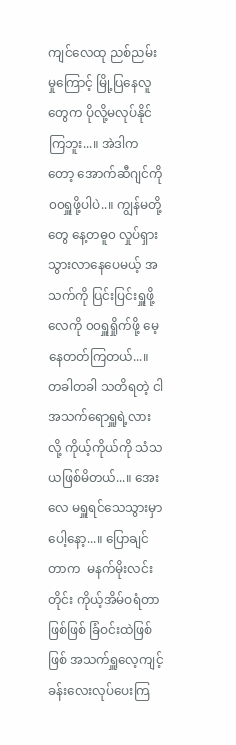ကျင်လေထု ညစ်ညမ်းမှုကြောင့် မြို့ပြနေလူတွေက ပိုလို့မလုပ်နိုင်ကြဘူး...။ အဲဒါကတော့ အောက်ဆီဂျင်ကို ၀၀ရှူဖို့ပါပဲ..။ ကျွန်မတို့တွေ နေ့တဓူ၀ လှုပ်ရှားသွားလာနေပေမယ့် အသက်ကို ပြင်းပြင်းရှူဖို့ လေကို ၀၀ရှူရှိုက်ဖို့ မေ့နေတတ်ကြတယ်...။ တခါတခါ သတိရတဲ့ ငါအသက်ရောရှူရဲ့လားလို့ ကိုယ့်ကိုယ်ကို သံသယဖြစ်မိတယ်...။ အေးလေ မရှူရင်သေသွားမှာပေါ့နော့...။ ပြောချင်တာက  မနက်မိုးလင်းတိုင်း ကိုယ့်အိမ်ဝရံတာဖြစ်ဖြစ် ခြံဝင်းထဲဖြစ်ဖြစ် အသက်ရှူလေ့ကျင့်ခန်းလေးလုပ်ပေးကြ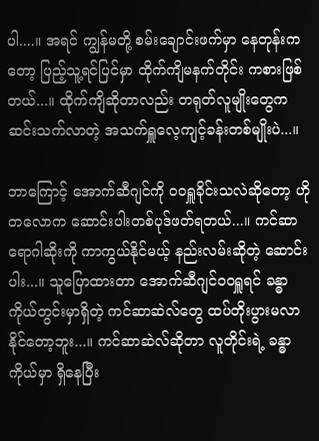ပါ....။ အရင် ကျွန်မတို့ စမ်းချောင်းဖက်မှာ နေတုန်းကတော့ ပြည့်သူ့ရင်ပြင်မှာ ထိုက်ကျိမနက်တိုင်း ကစားဖြစ်တယ်...။ ထိုက်ကျိဆိုတာလည်း တရုတ်လူမျိုးတွေက ဆင်းသက်လာတဲ့ အသက်ရှူလေ့ကျင့်ခန်းတစ်မျိုးပဲ...။

ဘာကြောင့် အောက်ဆီဂျင်ကို ၀၀ရှူခိုင်းသလဲဆိုတော့ ဟိုတလောက ဆောင်းပါးတစ်ပုဒ်ဖတ်ရတယ်...။ ကင်ဆာရောဂါဆိုးကို ကာကွယ်နိုင်မယ့် နည်းလမ်းဆိုတဲ့ ဆောင်းပါး...။ သူပြောထားတာ အောက်ဆီဂျင်၀၀ရှူရင် ခန္ဓာကိုယ်တွင်းမှာရှိတဲ့ ကင်ဆာဆဲလ်တွေ ထပ်တိုးပွားမလာနိုင်တော့ဘူး...။ ကင်ဆာဆဲလ်ဆိုတာ လူတိုင်းရဲ့ ခန္ဓာကိုယ်မှာ ရှိနေပြီး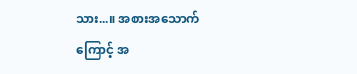သား...။ အစားအသောက်ကြောင့် အ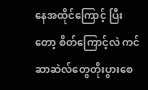နေအထိုင်ကြောင့် ပြီးတော့ စိတ်ကြောင့်လဲ ကင်ဆာဆဲလ်တွေတိုးပွားစေ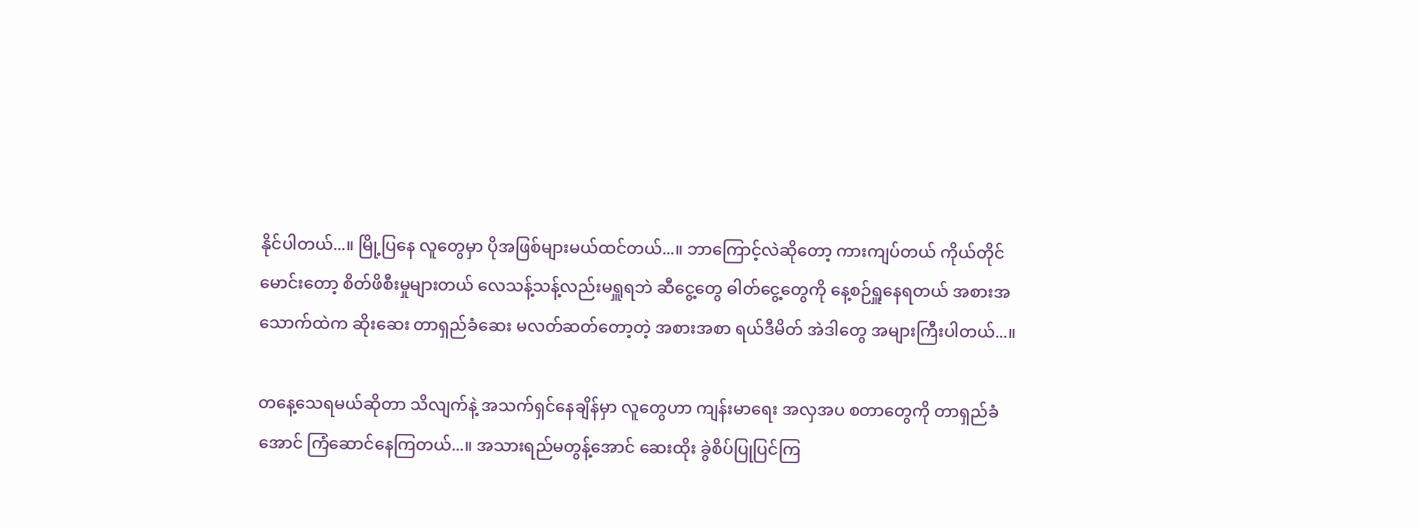နိုင်ပါတယ်...။ မြို့ပြနေ လူတွေမှာ ပိုအဖြစ်များမယ်ထင်တယ်...။ ဘာကြောင့်လဲဆိုတော့ ကားကျပ်တယ် ကိုယ်တိုင်မောင်းတော့ စိတ်ဖိစီးမှုများတယ် လေသန့်သန့်လည်းမရှူရဘဲ ဆီငွေ့တွေ ဓါတ်ငွေ့တွေကို နေ့စဉ်ရှူနေရတယ် အစားအသောက်ထဲက ဆိုးဆေး တာရှည်ခံဆေး မလတ်ဆတ်တော့တဲ့ အစားအစာ ရယ်ဒီမိတ် အဲဒါတွေ အများကြီးပါတယ်...။

တနေ့သေရမယ်ဆိုတာ သိလျက်နဲ့ အသက်ရှင်နေချိန်မှာ လူတွေဟာ ကျန်းမာရေး အလှအပ စတာတွေကို တာရှည်ခံအောင် ကြံဆောင်နေကြတယ်...။ အသားရည်မတွန့်အောင် ဆေးထိုး ခွဲစိပ်ပြုပြင်ကြ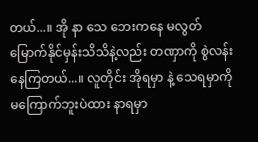တယ်...။ အို နာ သေ ဘေးကနေ မလွတ်မြောက်နိုင်မှန်းသိသိနဲ့လည်း တဏှာကို စွဲလန်းနေကြတယ်...။ လူတိုင်း အိုရမှာ နဲ့ သေရမှာကို မကြောက်ဘူးပဲထား နာရမှာ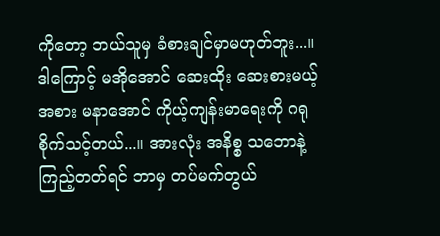ကိုတော့ ဘယ်သူမှ ခံစားချင်မှာမဟုတ်ဘူး...။ ဒါကြောင့် မအိုအောင် ဆေးထိုး ဆေးစားမယ့်အစား မနာအောင် ကိုယ့်ကျန်းမာရေးကို ဂရုစိုက်သင့်တယ်...။ အားလုံး အနိစ္စ သဘောနဲ့ ကြည့်တတ်ရင် ဘာမှ တပ်မက်တွယ်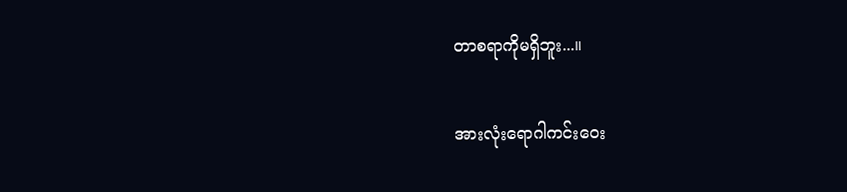တာစရာကိုမရှိဘူး...။

အားလုံးရောဂါကင်းဝေး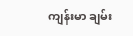ကျန်းမာ ချမ်း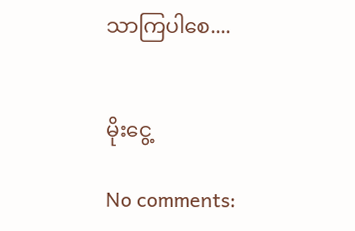သာကြပါစေ....


မိုးငွေ့

No comments: